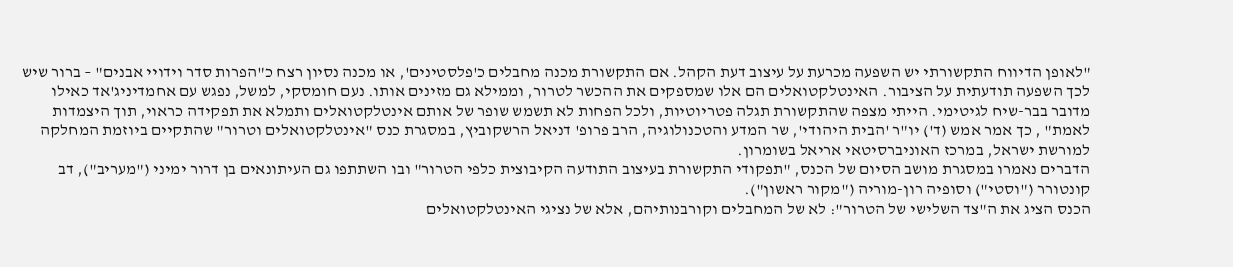"לאופן הדיווח התקשורתי יש השפעה מכרעת על עיצוב דעת הקהל. אם התקשורת מכנה מחבלים כ'פלסטינים', או מכנה נסיון רצח כ"הפרות סדר וידויי אבנים" – ברור שיש לכך השפעה תודעתית על הציבור. האינטלקטואלים הם אלו שמספקים את ההכשר לטרור, וממילא גם מזינים אותו. נעם חומסקי, למשל, נפגש עם אחמדיניג'אד כאילו מדובר בבר-שיח לגיטימי. הייתי מצפה שהתקשורת תגלה פטריוטיות, ולכל הפחות לא תשמש שופר של אותם אינטלקטואלים ותמלא את תפקידה כראוי, תוך היצמדות לאמת" , כך אמר אמש (ד') יו"ר 'הבית היהודי', שר המדע והטכנולוגיה, הרב פרופ' דניאל הרשקוביץ, במסגרת כנס "אינטלקטואלים וטרור" שהתקיים ביוזמת המחלקה למורשת ישראל, במרכז האוניברסיטאי אריאל בשומרון.
הדברים נאמרו במסגרת מושב הסיום של הכנס, "תפקודי התקשורת בעיצוב התודעה הקיבוצית כלפי הטרור" ובו השתתפו גם העיתונאים בן דרור ימיני ("מעריב"), דב קונטורר ("וסטי") וסופיה רון-מוריה ("מקור ראשון").
הכנס הציג את ה"צד השלישי של הטרור": לא של המחבלים וקורבנותיהם, אלא של נציגי האינטלקטואלים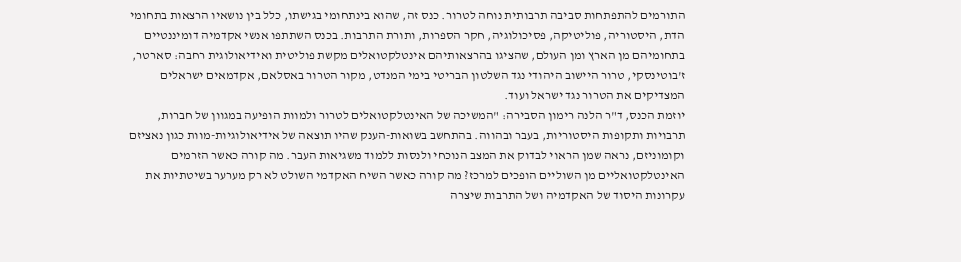התורמים להתפתחות סביבה תרבותית נוחה לטרור. כנס זה, שהוא בינתחומי בגישתו, כלל בין נושאיו הרצאות בתחומי הדת, היסטוריה, פוליטיקה, פסיכולוגיה, חקר הספרות, ותורת התרבות. בכנס השתתפו אנשי אקדמיה דומיננטיים בתחומיהם מן הארץ ומן העולם, שהציגו בהרצאותיהם אינטלקטואלים מקשת פוליטית ואידיאולוגית רחבה: סארטר, ז'בוטינסקי, טרור היישוב היהודי נגד השלטון הבריטי בימי המנדט, מקור הטרור באסלאם, אקדמאים ישראלים המצדיקים את הטרור נגד ישראל ועוד.
יוזמת הכנס, ד"ר הלנה רימון הסבירה: "המשיכה של האינטלקטואלים לטרור ולמוות הופיעה במגוון של חברות, תרבויות ותקופות היסטוריות, בעבר ובהווה. בהתחשב בשואות-הענק שהיו תוצאה של אידיאולוגיות-מוות כגון נאציזם וקומוניזם, נראה שמן הראוי לבדוק את המצב הנוכחי ולנסות ללמוד משגיאות העבר. מה קורה כאשר הזרמים האינטלקטואליים מן השוליים הופכים למרכז? מה קורה כאשר השיח האקדמי השולט לא רק מערער בשיטתיות את עקרונות היסוד של האקדמיה ושל התרבות שיצרה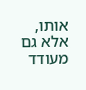אותו, אלא גם מעודד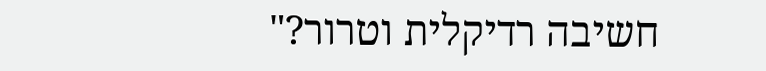חשיבה רדיקלית וטרור?"